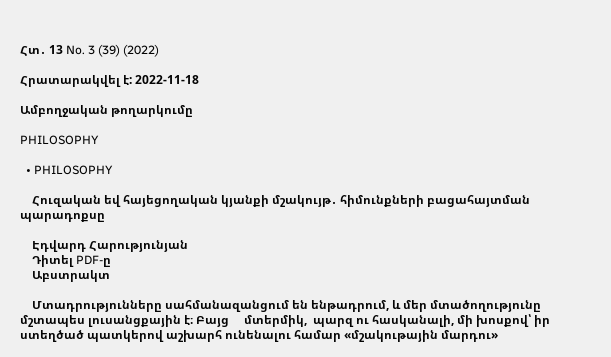Հտ․ 13 No. 3 (39) (2022)

Հրատարակվել է: 2022-11-18

Ամբողջական թողարկումը

PHILOSOPHY

  • PHILOSOPHY

    Հուզական եվ հայեցողական կյանքի մշակույթ․ հիմունքների բացահայտման պարադոքսը

    Էդվարդ Հարությունյան
    Դիտել PDF-ը
    Աբստրակտ

    Մտադրությունները սահմանազանցում են ենթադրում, և մեր մտածողությունը մշտապես լուսանցքային է։ Բայց     մտերմիկ,  պարզ ու հասկանալի, մի խոսքով՝ իր ստեղծած պատկերով աշխարհ ունենալու համար «մշակութային մարդու»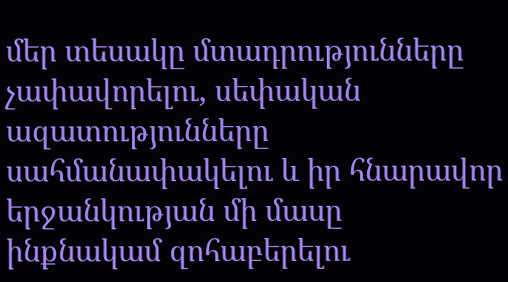մեր տեսակը մտադրությունները չափավորելու, սեփական ազատությունները սահմանափակելու և իր հնարավոր երջանկության մի մասը ինքնակամ զոհաբերելու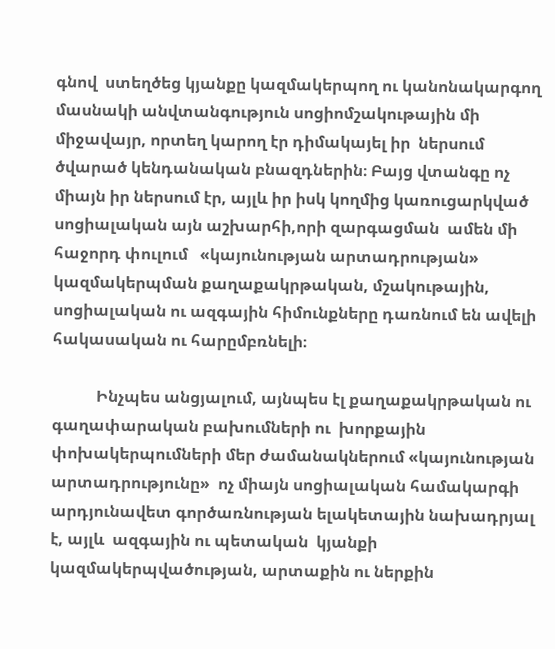գնով  ստեղծեց կյանքը կազմակերպող ու կանոնակարգող մասնակի անվտանգություն սոցիոմշակութային մի միջավայր, որտեղ կարող էր դիմակայել իր  ներսում ծվարած կենդանական բնազդներին։ Բայց վտանգը ոչ միայն իր ներսում էր, այլև իր իսկ կողմից կառուցարկված սոցիալական այն աշխարհի,որի զարգացման  ամեն մի  հաջորդ փուլում   «կայունության արտադրության» կազմակերպման քաղաքակրթական, մշակութային, սոցիալական ու ազգային հիմունքները դառնում են ավելի հակասական ու հարըմբռնելի։

           Ինչպես անցյալում, այնպես էլ քաղաքակրթական ու գաղափարական բախումների ու  խորքային փոխակերպումների մեր ժամանակներում «կայունության արտադրությունը»  ոչ միայն սոցիալական համակարգի արդյունավետ գործառնության ելակետային նախադրյալ է, այլև  ազգային ու պետական  կյանքի կազմակերպվածության, արտաքին ու ներքին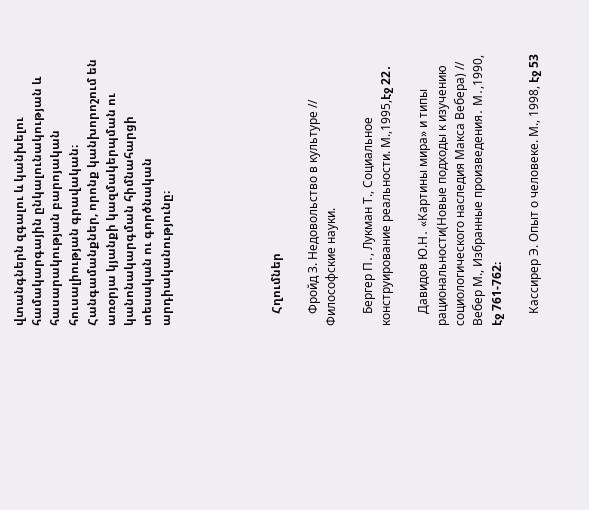վտանգներն զգալու և կանխելու համակարգային ընկալունակության և հասարակության բարոյական հուսալիության գրավական։ Հանգամանքներ, որոնք կանխորոշում են առօրյա կյանքի կազմակերպման ու կանոնակարգման հիմնահարցի տեսական ու գործնական արդիականությունը։





    Հղումներ

    Фройд З. Недовольство в культуре // Философские науки.

    Бергер П․, Лукман Т., Социальное конструирование реальности. М.,1995,էջ 22․

    Давидов Ю.Н․ «Картины мира» и типы рациональности(Новые подходы к изучению социологического наследия Макса Вебера) // Вебер М., Избранные произведения․ М․,1990, էջ 761-762։

    Кассирер Э. Опыт о человеке. М., 1998, էջ 53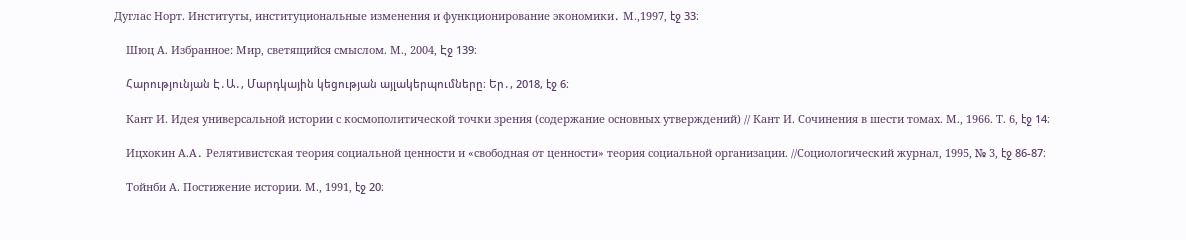Дуглас Норт. Институты, институциональные изменения и функционирование экономики․ М.,1997, էջ 33։

    Шюц А. Избранное: Мир, светящийся смыслом. М., 2004, Էջ 139։

    Հարությունյան Է․Ա․, Մարդկային կեցության այլակերպումները։ Եր․, 2018, էջ 6։

    Кант И. Идея универсальной истории с космополитической точки зрения (содержание основных утверждений) // Кант И. Сочинения в шести томах. М., 1966. Т. 6, էջ 14։

    Ицхокин А.А․ Релятивистская теория социальной ценности и «свободная от ценности» теория социальной организации. //Социологический журнал, 1995, № 3, էջ 86-87։

    Тойнби А. Постижение истории. М., 1991, էջ 20։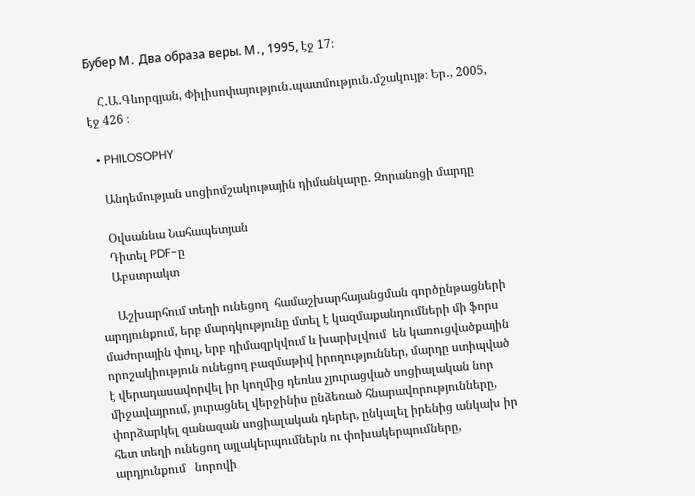Бубер М․ Два образа веры. М․, 1995, էջ 17։

    Հ․Ա․Գևորգյան, Փիլիսոփայություն․պատմություն․մշակույթ։ Եր․, 2005, էջ 426 ։

  • PHILOSOPHY

    Անդեմության սոցիոմշակութային դիմանկարը․ Զորանոցի մարդը

    Օվսաննա Նահապետյան
    Դիտել PDF-ը
    Աբստրակտ

     Աշխարհում տեղի ունեցող  համաշխարհայանցման գործընթացների արդյունքում, երբ մարդկությունը մտել է կազմաքանդումների մի ֆորս մաժորային փուլ, երբ դիմազրկվում և խարխլվում  են կառուցվածքային որոշակիություն ունեցող բազմաթիվ իրողություններ, մարդը ստիպված է վերադասավորվել իր կողմից դեռևս չյուրացված սոցիալական նոր միջավայրում, յուրացնել վերջինիս ընձեռած հնարավորությունները, փորձարկել զանազան սոցիալական դերեր, ընկալել իրենից անկախ իր հետ տեղի ունեցող այլակերպումներն ու փոխակերպումները, արդյունքում   նորովի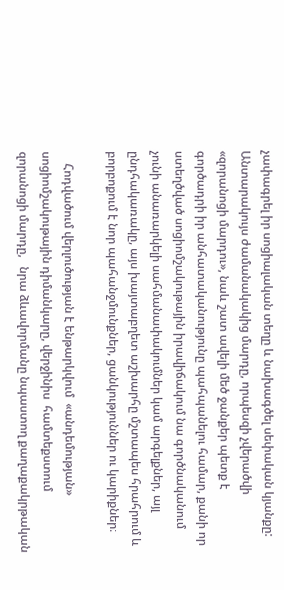չափագրել իր սոցիալական տեղը և նախագծել սեփական կյանքը: Անտարակույս ժամանակակից մարդը, որպեսզի չվերածվի «զորանոցի մարդու», նաև շատ ավելի մեծ ջանքեր պետք է գործադրի իր անհատականությունը պահպանելու համար, քանի որ ստեղծված սոցիոմշակութային իրավիճակում նա գործնականում չունի անառարկելի սահմանափակումներ կամ արգելքներ, այլ ընդհակառակը, այս խայտաբղետ աշխարհը մշտապես հրահրում և բորբոքում է նոր պահանջմունքներ, ցանկություններ ու կարիքներ։

    Հոդվածում վերլուծության է ենթարկվում  «անդեմության» սոցիոմշակութային դիմանկարը, վերջինիս  համտեքստում զորանոցի մարդը,   նրա ձևավորմանը նպաստող քաղաքակրթական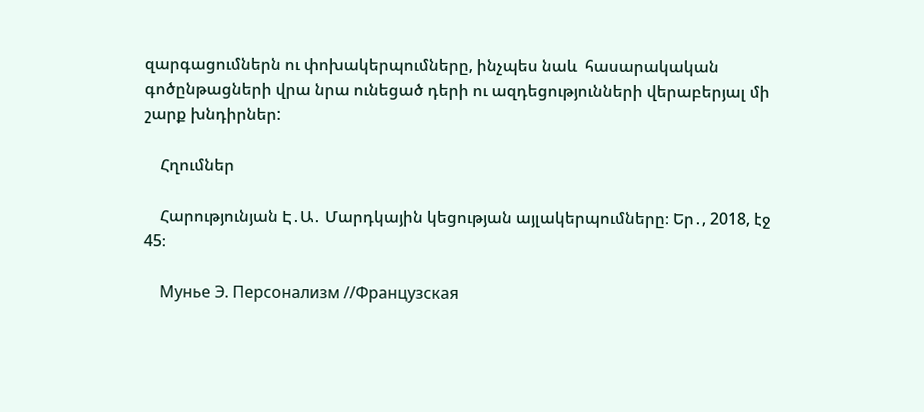զարգացումներն ու փոխակերպումները, ինչպես նաև  հասարակական գոծընթացների վրա նրա ունեցած դերի ու ազդեցությունների վերաբերյալ մի շարք խնդիրներ:

    Հղումներ

    Հարությունյան Է․Ա․ Մարդկային կեցության այլակերպումները։ Եր․, 2018, էջ 45։

    Мунье Э. Персонализм //Французская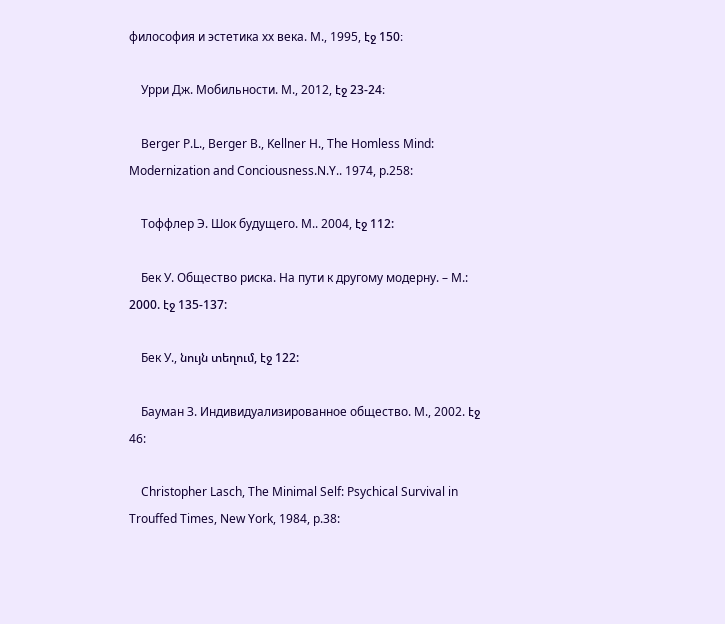философия и эстетика хх века. М., 1995, էջ 150։

    Урри Дж. Мобильности. М., 2012, էջ 23-24։

    Berger P.L., Berger B., Kellner H., The Homless Mind: Modernization and Conciousness.N.Y.. 1974, p.258:

    Тоффлер Э. Шок будущего. М.. 2004, էջ 112:

    Бек У. Общество риска. На пути к другому модерну. – М.: 2000. էջ 135-137:

    Бек У., նույն տեղում, էջ 122:

    Бауман З. Индивидуализированное общество. М., 2002. էջ 46:

    Christopher Lasch, The Minimal Self: Psychical Survival in Trouffed Times, New York, 1984, p.38: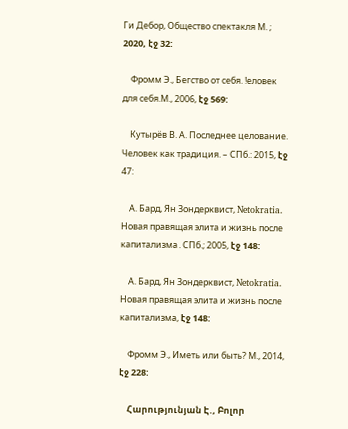Ги Дебор, Общество спектакля М. ; 2020, էջ 32:

    Фромм Э., Бегство от себя. !еловек для себя.М., 2006, էջ 569:

    Кутырёв В. А. Последнее целование. Человек как традиция. – СПб.: 2015, էջ 47:

    А. Бард, Ян Зондерквист, Netokratia. Новая правящая элита и жизнь после капитализма․СПб.; 2005, էջ 148:

    А. Бард, Ян Зондерквист, Netokratia. Новая правящая элита и жизнь после капитализма, էջ 148:

    Фромм Э., Иметь или быть? М., 2014, էջ 228:

    Հարությունյան Է., Բոլոր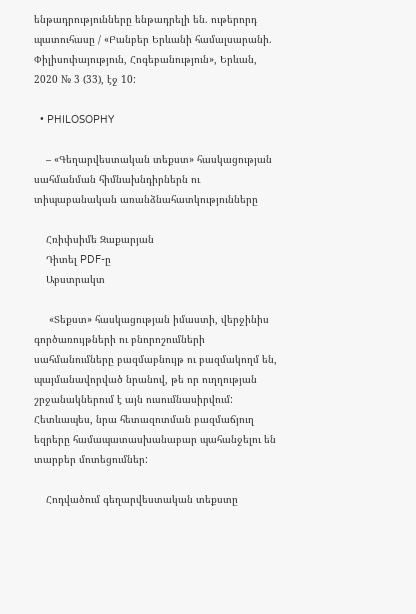ենթադրությունները ենթադրելի են. ութերորդ պատուհասը / «Բանբեր Երևանի համալսարանի. Փիլիսոփայություն, Հոգեբանություն», Երևան, 2020 № 3 (33), էջ 10:

  • PHILOSOPHY

    – «Գեղարվեստական տեքստ» հասկացության սահմանման հիմնախնդիրներն ու տիպաբանական առանձնահատկությունները

    Հռիփսիմե Զաքարյան
    Դիտել PDF-ը
    Աբստրակտ

     «Տեքստ» հասկացության իմաստի, վերջինիս գործառույթների ու բնորոշումների սահմանումները բազմաբնույթ ու բազմակողմ են, պայմանավորված նրանով, թե որ ուղղության շրջանակներում է այն ուսումնասիրվում: Հետևապես, նրա հետազոտման բազմաճյուղ եզրերը համապատասխանաբար պահանջելու են տարբեր մոտեցումներ:

    Հոդվածում գեղարվեստական տեքստը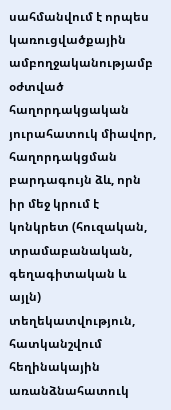սահմանվում է որպես կառուցվածքային ամբողջականությամբ օժտված հաղորդակցական յուրահատուկ միավոր, հաղորդակցման բարդագույն ձև, որն իր մեջ կրում է կոնկրետ (հուզական, տրամաբանական, գեղագիտական և այլն) տեղեկատվություն, հատկանշվում հեղինակային առանձնահատուկ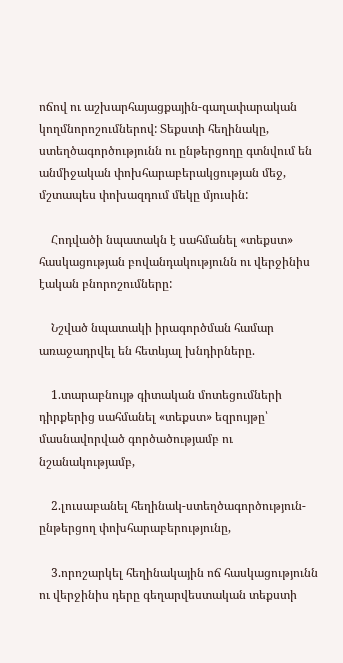ոճով ու աշխարհայացքային-գաղափարական կողմնորոշումներով: Տեքստի հեղինակը, ստեղծագործությունն ու ընթերցողը գտնվում են անմիջական փոխհարաբերակցության մեջ, մշտապես փոխազդում մեկը մյուսին:

    Հոդվածի նպատակն է սահմանել «տեքստ» հասկացության բովանդակությունն ու վերջինիս էական բնորոշումները:

    Նշված նպատակի իրագործման համար առաջադրվել են հետևյալ խնդիրները.

    1.տարաբնույթ գիտական մոտեցումների դիրքերից սահմանել «տեքստ» եզրույթը՝ մասնավորված գործածությամբ ու նշանակությամբ,

    2.լուսաբանել հեղինակ-ստեղծագործություն-ընթերցող փոխհարաբերությունը,

    3.որոշարկել հեղինակային ոճ հասկացությունն ու վերջինիս դերը գեղարվեստական տեքստի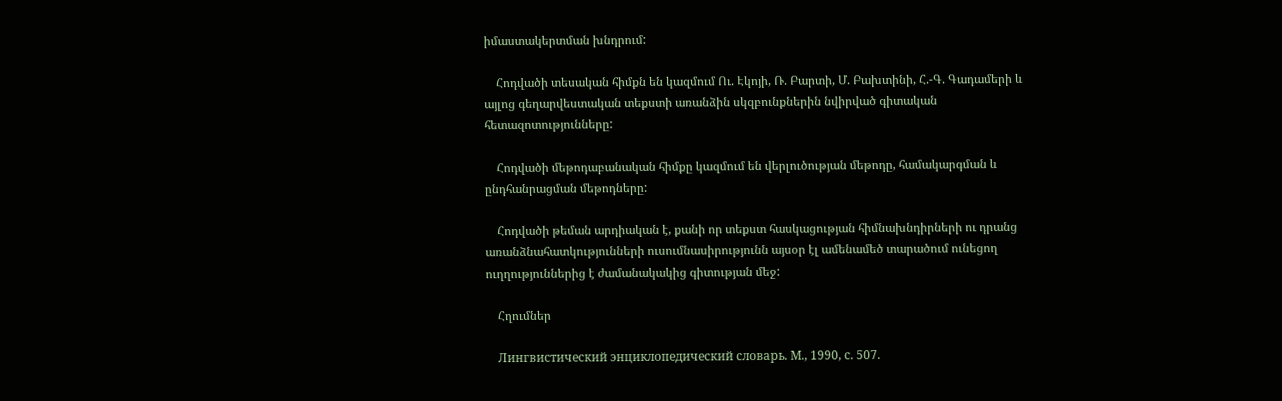իմաստակերտման խնդրում:

    Հոդվածի տեսական հիմքն են կազմում Ու. Էկոյի, Ռ. Բարտի, Մ. Բախտինի, Հ.-Գ. Գադամերի և այլոց գեղարվեստական տեքստի առանձին սկզբունքներին նվիրված գիտական հետազոտությունները:

    Հոդվածի մեթոդաբանական հիմքը կազմում են վերլուծության մեթոդը, համակարգման և ընդհանրացման մեթոդները:

    Հոդվածի թեման արդիական է, քանի որ տեքստ հասկացության հիմնախնդիրների ու դրանց առանձնահատկությունների ուսումնասիրությունն այսօր էլ ամենամեծ տարածում ունեցող ուղղություններից է ժամանակակից գիտության մեջ:

    Հղումներ

    Лингвистический энциклопедический словарь. М., 1990, с. 507.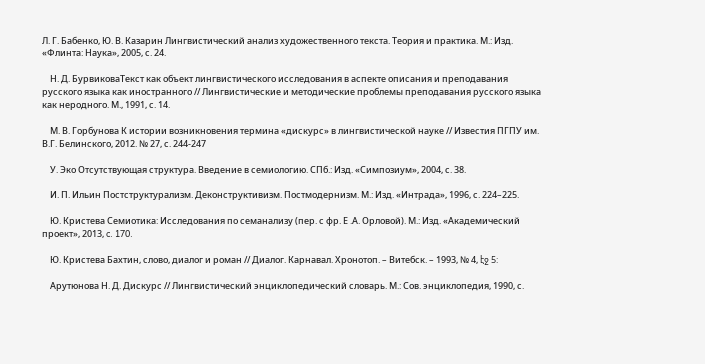Л. Г. Бабенко, Ю. В. Казарин Лингвистический анализ художественного текста. Теория и практика. М.: Изд. «Флинта: Наука», 2005, с. 24.

    Н. Д. БурвиковаТекст как объект лингвистического исследования в аспекте описания и преподавания русского языка как иностранного // Лингвистические и методические проблемы преподавания русского языка как неродного. М., 1991, с. 14.

    М. В. Горбунова К истории возникновения термина «дискурс» в лингвистической науке // Известия ПГПУ им. В.Г. Белинского, 2012. № 27, с. 244-247

    У. Эко Отсутствующая структура. Введение в семиологию. СПб.: Изд. «Симпозиум», 2004, с. 38.

    И. П. Ильин Постструктурализм. Деконструктивизм. Постмодернизм. М.: Изд. «Интрада», 1996, с. 224–225.

    Ю. Кристева Семиотика: Исследования по семанализу (пер. с фр. Е .А. Орловой). М.: Изд. «Академический проект», 2013, c. 170.

    Ю. Кристева Бахтин, слово, диалог и роман // Диалог. Карнавал. Хронотоп. – Витебск. – 1993, № 4, էջ 5:

    Арутюнова Н. Д. Дискурс // Лингвистический энциклопедический словарь. М.: Сов. энциклопедия, 1990, с.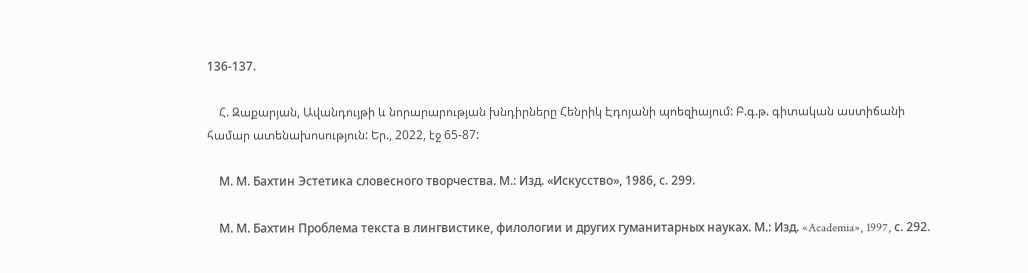136-137.

    Հ. Զաքարյան, Ավանդույթի և նորարարության խնդիրները Հենրիկ Էդոյանի պոեզիայում: Բ.գ.թ. գիտական աստիճանի համար ատենախոսություն: Եր., 2022, էջ 65-87:

    М. М. Бахтин Эстетика словесного творчества. М.: Изд. «Искусство», 1986, с. 299.

    М. М. Бахтин Проблема текста в лингвистике, филологии и других гуманитарных науках. М.: Изд. «Academia», 1997, с. 292.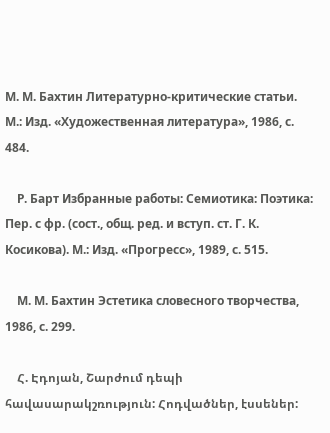М. М. Бахтин Литературно-критические статьи. М.: Изд. «Художественная литература», 1986, с. 484.

    Р. Барт Избранные работы: Семиотика: Поэтика: Пер. с фр. (сост., общ. ред. и вступ. ст. Г. К. Косикова). М.: Изд. «Прогресс», 1989, с. 515.

    М. М. Бахтин Эстетика словесного творчества, 1986, с. 299.

    Հ. Էդոյան, Շարժում դեպի հավասարակշռություն: Հոդվածներ, էսսեներ: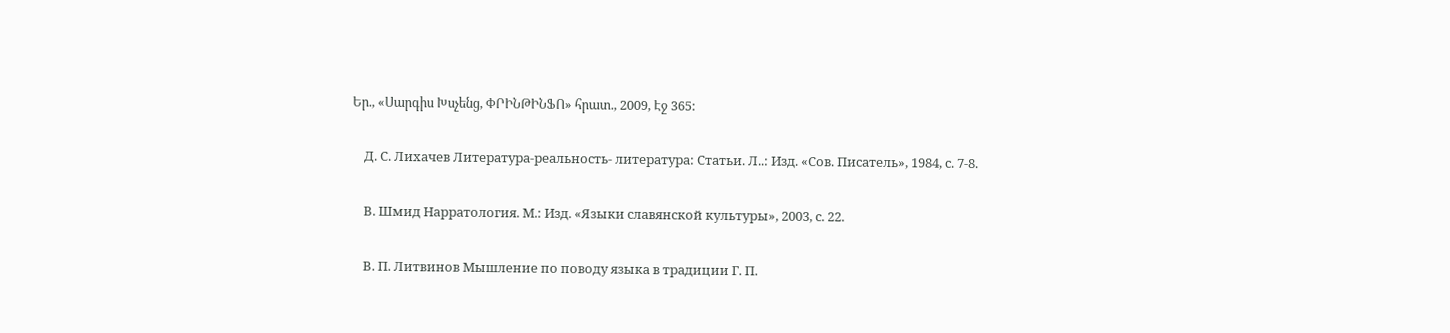Եր., «Սարգիս Խսչենց, ՓՐԻՆԹԻՆՖՈ» հրատ., 2009, Էջ 365:

    Д. С. Лихачев Литература-реальность- литература: Статьи. Л..: Изд. «Сов. Писатель», 1984, с. 7-8.

    В. Шмид Нарратология. М.: Изд. «Языки славянской культуры», 2003, с. 22.

    В. П. Литвинов Мышление по поводу языка в традиции Г. П.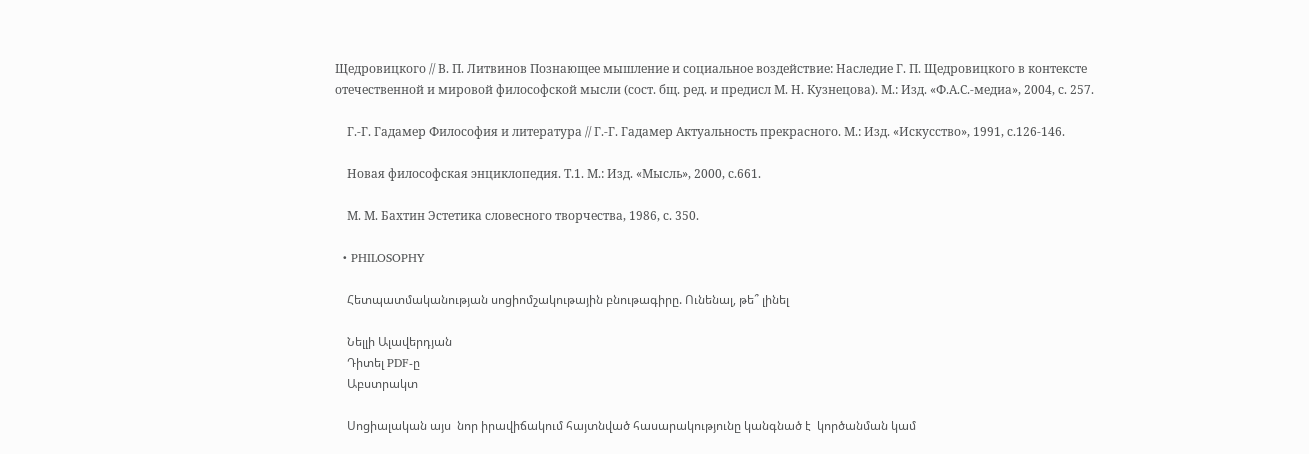Щедровицкого // В. П. Литвинов Познающее мышление и социальное воздействие: Наследие Г. П. Щедровицкого в контексте отечественной и мировой философской мысли (сост. бщ. ред. и предисл М. Н. Кузнецова). М.: Изд. «Ф.А.С.-медиа», 2004, с. 257.

    Г.-Г. Гадамер Философия и литература // Г.-Г. Гадамер Актуальность прекрасного. М.: Изд. «Искусство», 1991, с.126-146.

    Новая философская энциклопедия. Т.1. М.: Изд. «Мысль», 2000, с.661.

    М. М. Бахтин Эстетика словесного творчества, 1986, с. 350.

  • PHILOSOPHY

    Հետպատմականության սոցիոմշակութային բնութագիրը. Ունենալ, թե՞ լինել

    Նելլի Ալավերդյան
    Դիտել PDF-ը
    Աբստրակտ

    Սոցիալական այս  նոր իրավիճակում հայտնված հասարակությունը կանգնած է  կործանման կամ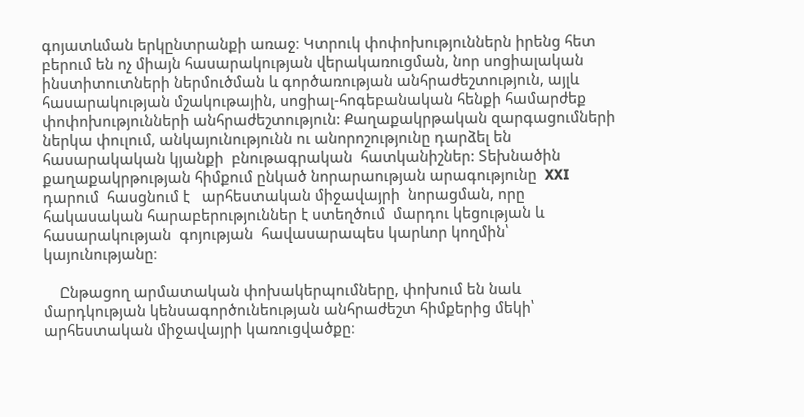գոյատևման երկընտրանքի առաջ։ Կտրուկ փոփոխություններն իրենց հետ բերում են ոչ միայն հասարակության վերակառուցման, նոր սոցիալական ինստիտուտների ներմուծման և գործառության անհրաժեշտություն, այլև հասարակության մշակութային, սոցիալ-հոգեբանական հենքի համարժեք փոփոխությունների անհրաժեշտություն: Քաղաքակրթական զարգացումների ներկա փուլում, անկայունությունն ու անորոշությունը դարձել են հասարակական կյանքի  բնութագրական  հատկանիշներ: Տեխնածին քաղաքակրթության հիմքում ընկած նորարաության արագությունը  XXI  դարում  հասցնում է   արհեստական միջավայրի  նորացման, որը հակասական հարաբերություններ է ստեղծում  մարդու կեցության և հասարակության  գոյության  հավասարապես կարևոր կողմին՝ կայունությանը։

    Ընթացող արմատական փոխակերպումները, փոխում են նաև մարդկության կենսագործունեության անհրաժեշտ հիմքերից մեկի՝ արհեստական միջավայրի կառուցվածքը։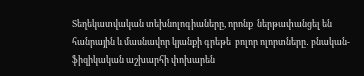Տեղեկատվական տեխնոլոգիաները, որոնք  ներթափանցել են հանրային և մասնավոր կյանքի գրեթե  բոլոր ոլորտները․ բնական-ֆիզիկական աշխարհի փոխարեն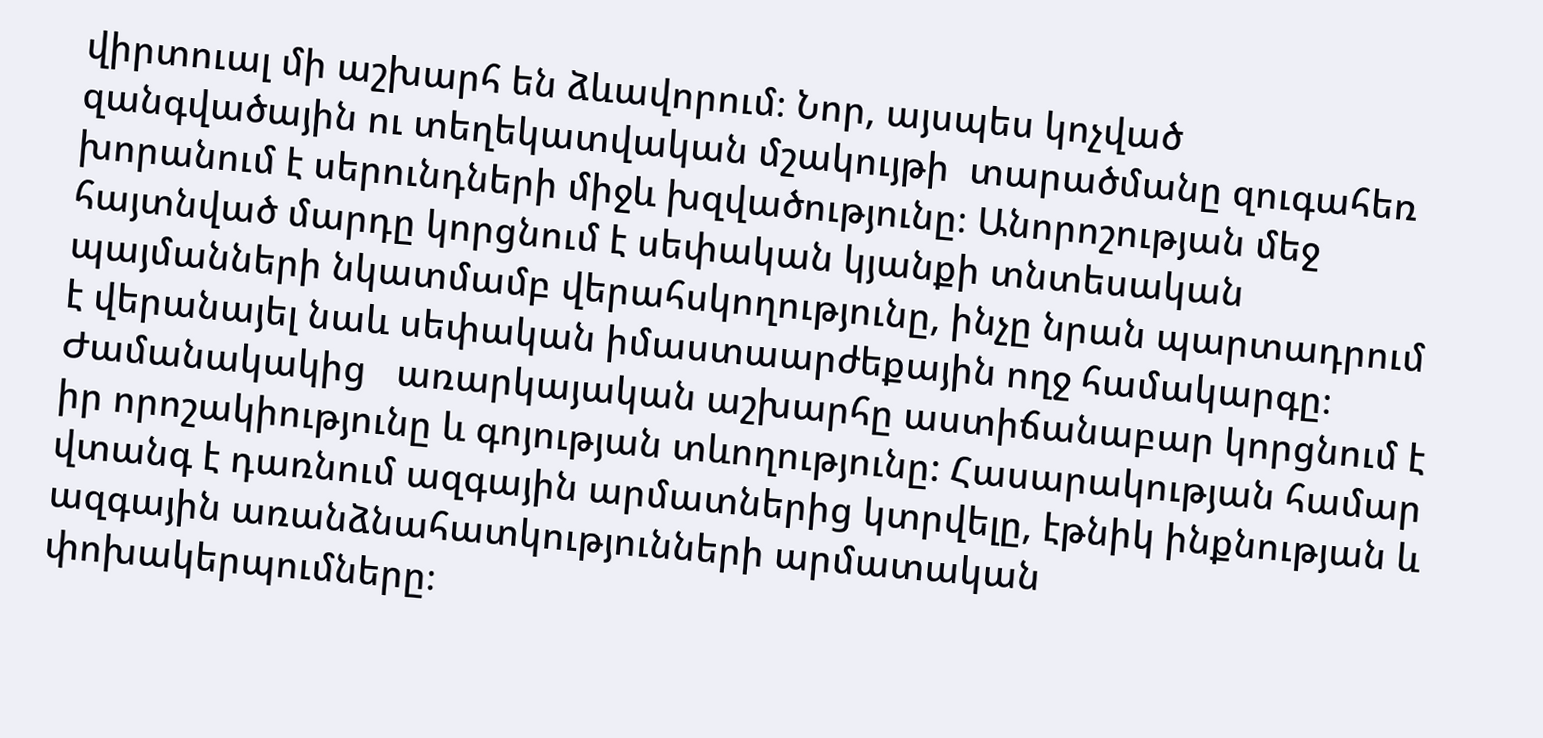վիրտուալ մի աշխարհ են ձևավորում։ Նոր, այսպես կոչված զանգվածային ու տեղեկատվական մշակույթի  տարածմանը զուգահեռ խորանում է սերունդների միջև խզվածությունը։ Անորոշության մեջ հայտնված մարդը կորցնում է սեփական կյանքի տնտեսական պայմանների նկատմամբ վերահսկողությունը, ինչը նրան պարտադրում է վերանայել նաև սեփական իմաստաարժեքային ողջ համակարգը։ Ժամանակակից   առարկայական աշխարհը աստիճանաբար կորցնում է իր որոշակիությունը և գոյության տևողությունը: Հասարակության համար վտանգ է դառնում ազգային արմատներից կտրվելը, էթնիկ ինքնության և ազգային առանձնահատկությունների արմատական փոխակերպումները։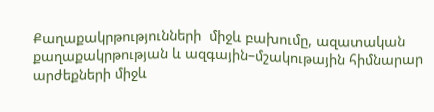Քաղաքակրթությունների  միջև բախումը, ազատական քաղաքակրթության և ազգային–մշակութային հիմնարար արժեքների միջև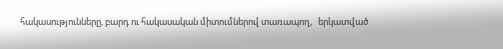հակասությունները, բարդ ու հակասական միտումներով տառապող,   երկատված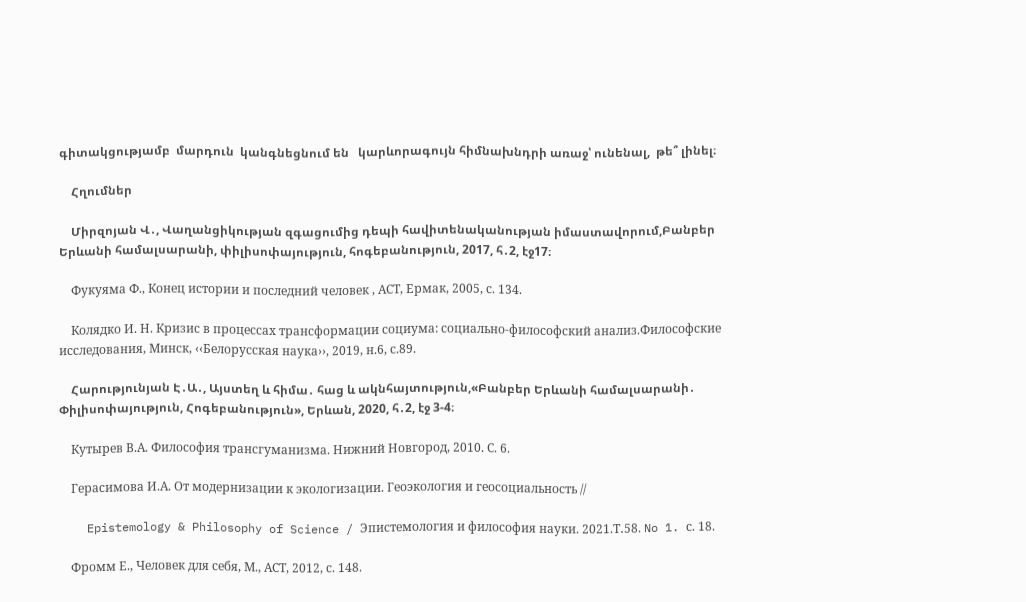գիտակցությամբ  մարդուն  կանգնեցնում են   կարևորագույն հիմնախնդրի առաջ՝ ունենալ,  թե՞ լինել։

    Հղումներ

    Միրզոյան Վ․, Վաղանցիկության զգացումից դեպի հավիտենականության իմաստավորում,Բանբեր Երևանի համալսարանի, փիլիսոփայություն, հոգեբանություն, 2017, հ․2, էջ17։

    Фукуяма Ф., Конец истории и последний человек , АСТ, Ермак, 2005, с. 134.

    Колядко И. Н. Кризис в процессах трансформации социума: социально-философский анализ.Философские исследования, Минск, ‹‹Белорусская наука››, 2019, н.6, с.89.

    Հարությունյան Է․Ա․, Այստեղ և հիմա․ հաց և ակնհայտություն,«Բանբեր Երևանի համալսարանի․ Փիլիսոփայություն, Հոգեբանություն», Երևան, 2020, հ․2, էջ 3-4։

    Кутырев В.А. Философия трансгуманизма. Нижний Новгород, 2010. С. 6.

    Герасимова И.А. От модернизации к экологизации. Геоэкология и геосоциальность //

    Epistemology & Philosophy of Science / Эпистемология и философия науки. 2021.Т․58. No 1. с. 18.

    Фромм Е., Человек для себя, М., АСТ, 2012, с. 148.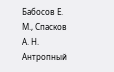Бабосов Е. М., Спасков А. Н. Антропный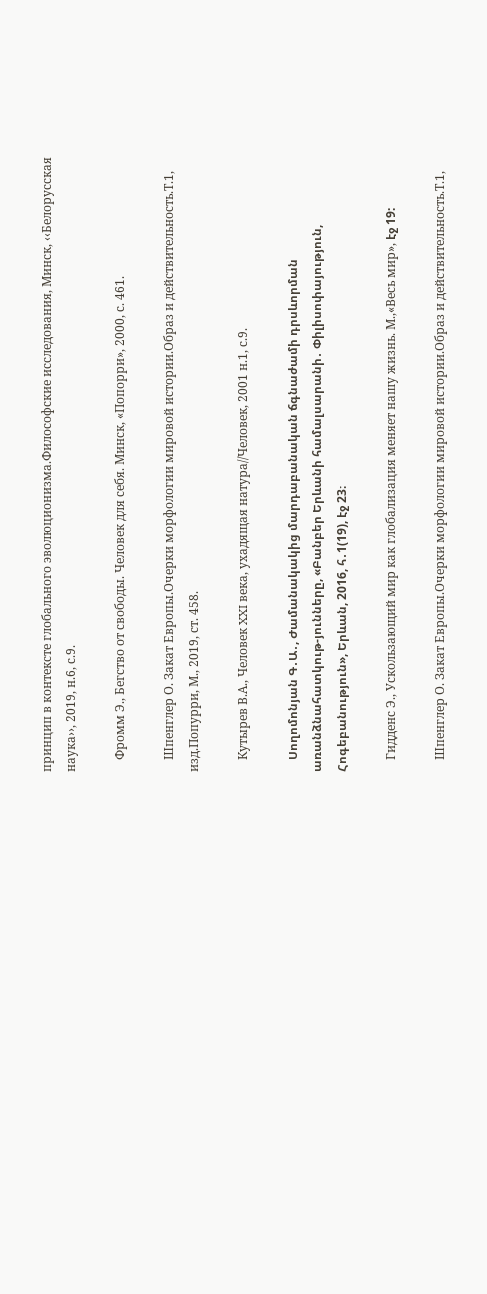принцип в контексте глобального эволюционизма.Философские исследования, Минск, ‹‹Белорусская наука››, 2019, н.6, с.9.

    Фромм Э., Бегство от свободы. Человек для себя. Минск, «Попорри», 2000, с. 461.

    Шпенглер О. Закат Европы.Очерки морфологии мировой истории.Образ и действительность.Т.1, изд.Попурри, М., 2019, ст. 458.

    Кутырев В.А., Человек XXI века, ухадящая натура//Человек, 2001 н.1, с.9.

    Սողոմոնյան Գ․Ա․, Ժամանակակից մարդաբանական ճգնաժամի դրսևորման առանձնահատկութ-յունները, «Բանբեր Երևանի համալսարանի․ Փիլիսոփայություն, Հոգեբանություն», Երևան, 2016, հ․1(19), էջ 23։

    Гидденс Э., Ускользающий мир как глобализация меняет нашу жизнь. М.,«Весь мир», էջ 19:

    Шпенглер О. Закат Европы.Очерки морфологии мировой истории.Образ и действительность.Т.1,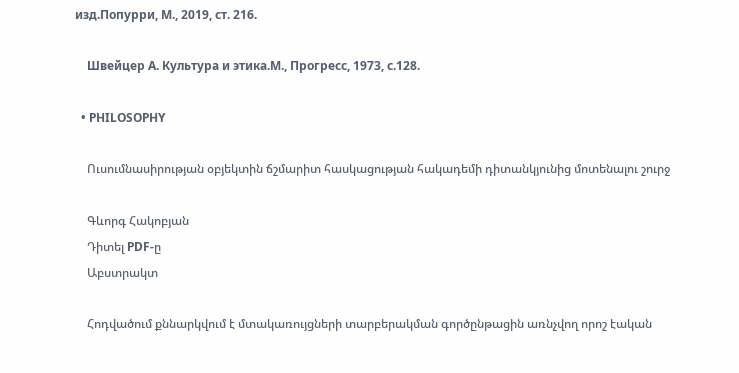изд.Попурри, М., 2019, ст. 216.

    Швейцер А. Культура и этика.М., Прогресс, 1973, с.128.

  • PHILOSOPHY

    Ուսումնասիրության օբյեկտին ճշմարիտ հասկացության հակադեմի դիտանկյունից մոտենալու շուրջ

    Գևորգ Հակոբյան
    Դիտել PDF-ը
    Աբստրակտ

    Հոդվածում քննարկվում է մտակառույցների տարբերակման գործընթացին առնչվող որոշ էական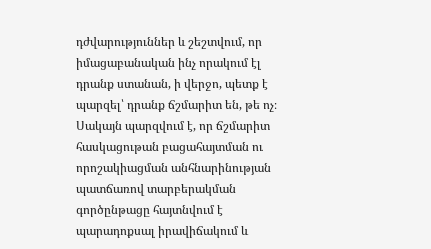դժվարություններ և շեշտվում, որ իմացաբանական ինչ որակում էլ դրանք ստանան, ի վերջո, պետք է պարզել՝ դրանք ճշմարիտ են, թե ոչ։ Սակայն պարզվում է, որ ճշմարիտ հասկացութան բացահայտման ու որոշակիացման անհնարինության պատճառով տարբերակման գործընթացը հայտնվում է պարադոքսալ իրավիճակում և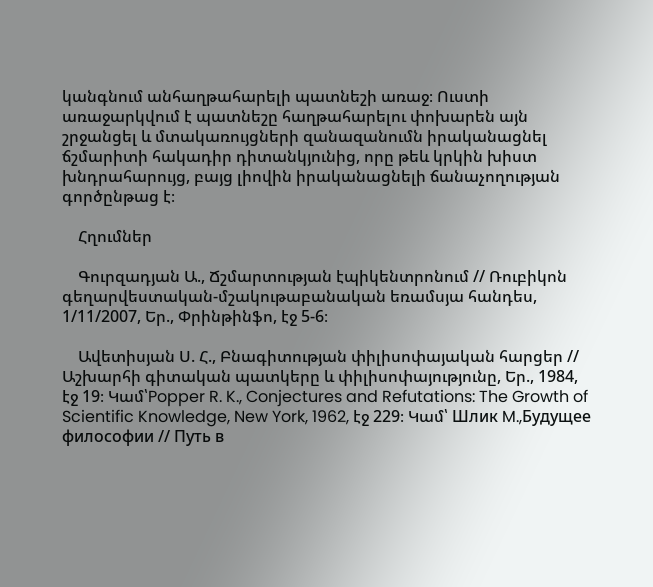կանգնում անհաղթահարելի պատնեշի առաջ։ Ուստի առաջարկվում է պատնեշը հաղթահարելու փոխարեն այն շրջանցել և մտակառույցների զանազանումն իրականացնել ճշմարիտի հակադիր դիտանկյունից, որը թեև կրկին խիստ խնդրահարույց, բայց լիովին իրականացնելի ճանաչողության գործընթաց է։

    Հղումներ

    Գուրզադյան Ա., Ճշմարտության էպիկենտրոնում // Ռուբիկոն գեղարվեստական-մշակութաբանական եռամսյա հանդես, 1/11/2007, Եր., Փրինթինֆո, էջ 5-6։

    Ավետիսյան Ս. Հ., Բնագիտության փիլիսոփայական հարցեր // Աշխարհի գիտական պատկերը և փիլիսոփայությունը, Եր., 1984, էջ 19։ Կամ՝Popper R. K., Conjectures and Refutations: The Growth of Scientific Knowledge, New York, 1962, էջ 229։ Կամ՝ Шлик M.,Будущее философии // Путь в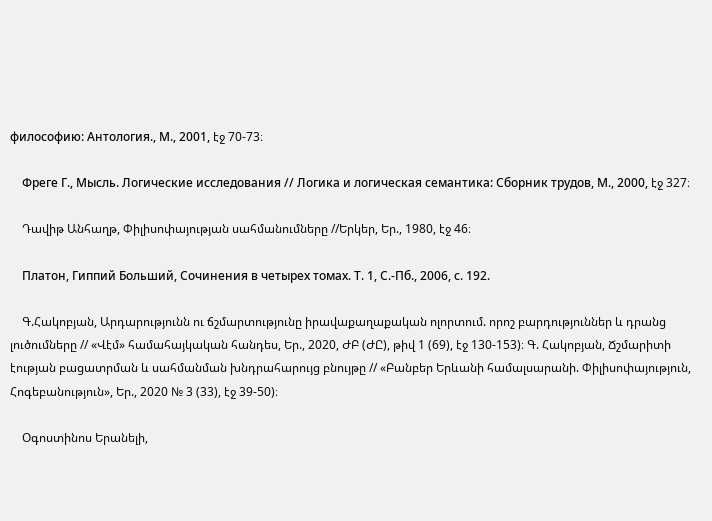философию: Антология., М., 2001, էջ 70-73։

    Фреге Г., Мысль. Логические исследования // Логика и логическая семантика: Сборник трудов, М., 2000, էջ 327։

    Դավիթ Անհաղթ, Փիլիսոփայության սահմանումները //Երկեր, Եր., 1980, էջ 46։

    Платон, Гиппий Больший, Сочинения в четырех томах. Т. 1, С.-Пб., 2006, с. 192.

    Գ.Հակոբյան, Արդարությունն ու ճշմարտությունը իրավաքաղաքական ոլորտում. որոշ բարդություններ և դրանց լուծումները // «Վէմ» համահայկական հանդես, Եր., 2020, ԺԲ (ԺԸ), թիվ 1 (69), էջ 130-153)։ Գ. Հակոբյան, Ճշմարիտի էության բացատրման և սահմանման խնդրահարույց բնույթը // «Բանբեր Երևանի համալսարանի. Փիլիսոփայություն, Հոգեբանություն», Եր., 2020 № 3 (33), էջ 39-50)։

    Օգոստինոս Երանելի,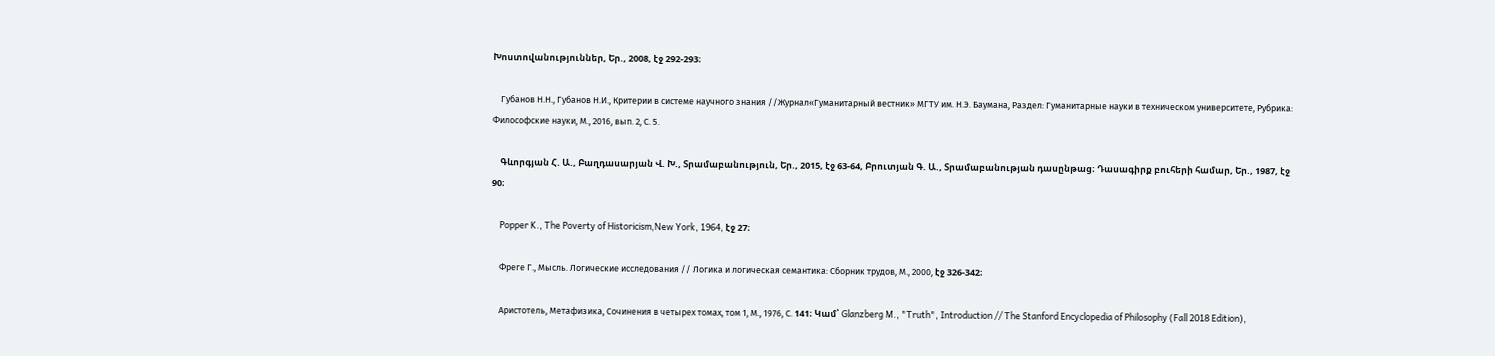Խոստովանություններ, Եր., 2008, էջ 292-293։

    Губанов Н.Н., Губанов Н.И., Критерии в системе научного знания //Журнал«Гуманитарный вестник» МГТУ им. Н.Э. Баумана, Раздел: Гуманитарные науки в техническом университете, Рубрика: Философские науки, М., 2016, вып. 2, С. 5.

    Գևորգյան Հ. Ա., Բաղդասարյան Վ. Խ., Տրամաբանություն, Եր., 2015, էջ 63-64, Բրուտյան Գ. Ա., Տրամաբանության դասընթաց։ Դասագիրք բուհերի համար, Եր., 1987, էջ 90։

    Popper K., The Poverty of Historicism,New York, 1964, էջ 27։

    Фреге Г., Мысль. Логические исследования // Логика и логическая семантика: Сборник трудов, М., 2000, էջ 326-342։

    Аристотель, Метафизика, Сочинения в четырех томах, том 1, М., 1976, С. 141։ Կամ՝ Glanzberg M., "Truth", Introduction // The Stanford Encyclopedia of Philosophy (Fall 2018 Edition),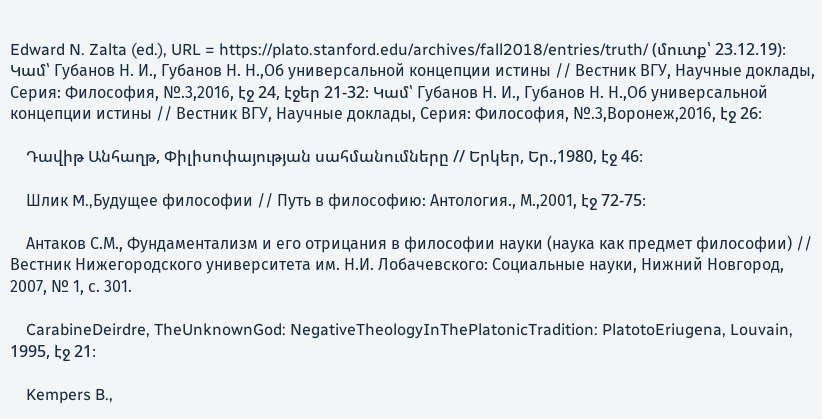Edward N. Zalta (ed.), URL = https://plato.stanford.edu/archives/fall2018/entries/truth/ (մուտք՝ 23.12.19)։ Կամ՝ Губанов Н. И., Губанов Н. Н.,Об универсальной концепции истины // Вестник ВГУ, Научные доклады, Серия: Философия, №.3,2016, էջ 24, էջեր 21-32։ Կամ՝ Губанов Н. И., Губанов Н. Н.,Об универсальной концепции истины // Вестник ВГУ, Научные доклады, Серия: Философия, №.3,Воронеж,2016, էջ 26։

    Դավիթ Անհաղթ, Փիլիսոփայության սահմանումները // Երկեր, Եր.,1980, էջ 46։

    Шлик M.,Будущее философии // Путь в философию: Антология., М.,2001, էջ 72-75։

    Антаков С.М., Фундаментализм и его отрицания в философии науки (наука как предмет философии) // Вестник Нижегородского университета им. Н.И. Лобачевского: Социальные науки, Нижний Новгород, 2007, № 1, с. 301.

    CarabineDeirdre, TheUnknownGod: NegativeTheologyInThePlatonicTradition: PlatotoEriugena, Louvain, 1995, էջ 21։

    Kempers B.,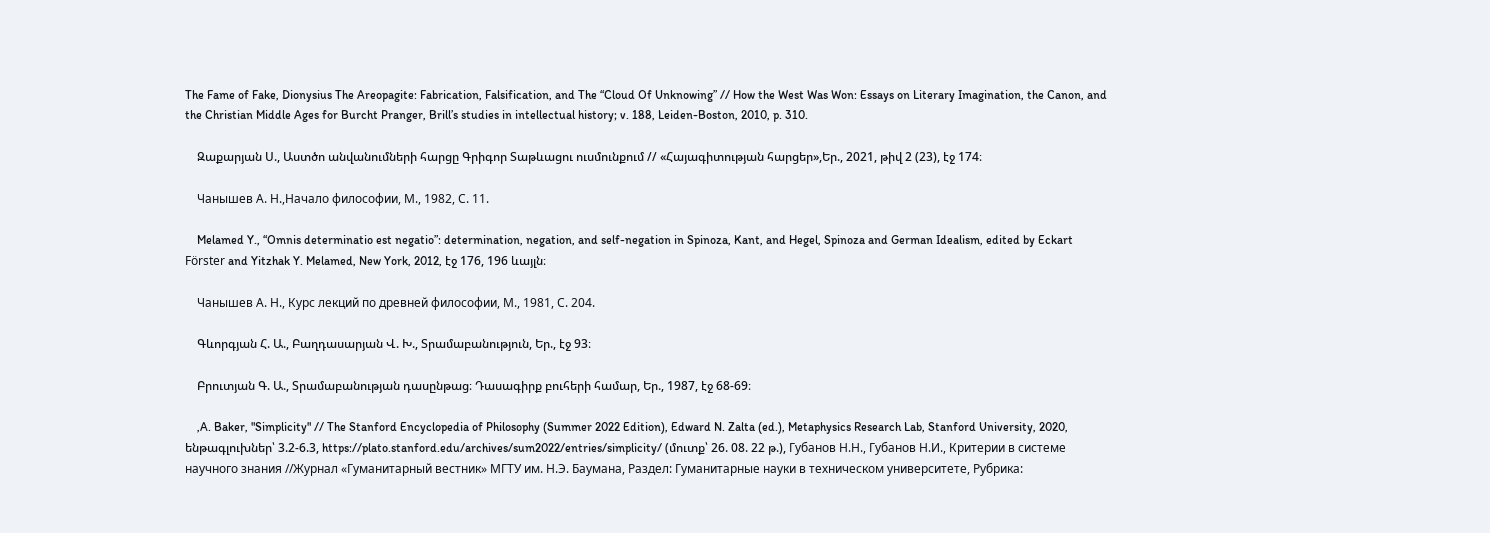The Fame of Fake, Dionysius The Areopagite: Fabrication, Falsification, and The “Cloud Of Unknowing” // How the West Was Won: Essays on Literary Imagination, the Canon, and the Christian Middle Ages for Burcht Pranger, Brill’s studies in intellectual history; v. 188, Leiden-Boston, 2010, p. 310.

    Զաքարյան Ս., Աստծո անվանումների հարցը Գրիգոր Տաթևացու ուսմունքում // «Հայագիտության հարցեր»,Եր., 2021, թիվ 2 (23), էջ 174։

    Чанышев А. Н.,Начало философии, М., 1982, С. 11.

    Melamed Y., “Omnis determinatio est negatio”: determination, negation, and self-negation in Spinoza, Kant, and Hegel, Spinoza and German Idealism, edited by Eckart Förster and Yitzhak Y. Melamed, New York, 2012, էջ 176, 196 ևայլն։

    Чанышев А. Н., Курс лекций по древней философии, М., 1981, С. 204.

    Գևորգյան Հ. Ա., Բաղդասարյան Վ. Խ., Տրամաբանություն, Եր., էջ 93։

    Բրուտյան Գ. Ա., Տրամաբանության դասընթաց։ Դասագիրք բուհերի համար, Եր., 1987, էջ 68-69։

    ,A. Baker, "Simplicity" // The Stanford Encyclopedia of Philosophy (Summer 2022 Edition), Edward N. Zalta (ed.), Metaphysics Research Lab, Stanford University, 2020, ենթագլուխներ՝ 3.2-6.3, https://plato.stanford.edu/archives/sum2022/entries/simplicity/ (մուտք՝ 26. 08. 22 թ.), Губанов Н.Н., Губанов Н.И., Критерии в системе научного знания //Журнал «Гуманитарный вестник» МГТУ им. Н.Э. Баумана, Раздел: Гуманитарные науки в техническом университете, Рубрика: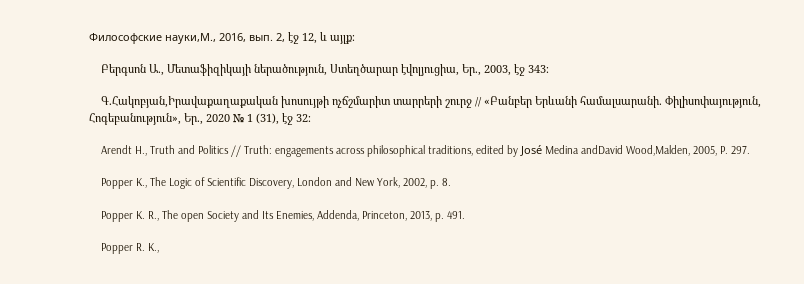Философские науки,М., 2016, вып. 2, էջ 12, և այլք։

    Բերգսոն Ա., Մետաֆիզիկայի ներածություն, Ստեղծարար էվոլյուցիա, Եր., 2003, էջ 343։

    Գ.Հակոբյան,Իրավաքաղաքական խոսույթի ոչճշմարիտ տարրերի շուրջ // «Բանբեր Երևանի համալսարանի. Փիլիսոփայություն, Հոգեբանություն», Եր., 2020 № 1 (31), էջ 32։

    Arendt H., Truth and Politics // Truth: engagements across philosophical traditions, edited by José Medina andDavid Wood,Malden, 2005, P. 297.

    Popper K., The Logic of Scientific Discovery, London and New York, 2002, p. 8.

    Popper K. R., The open Society and Its Enemies, Addenda, Princeton, 2013, p. 491.

    Popper R. K.,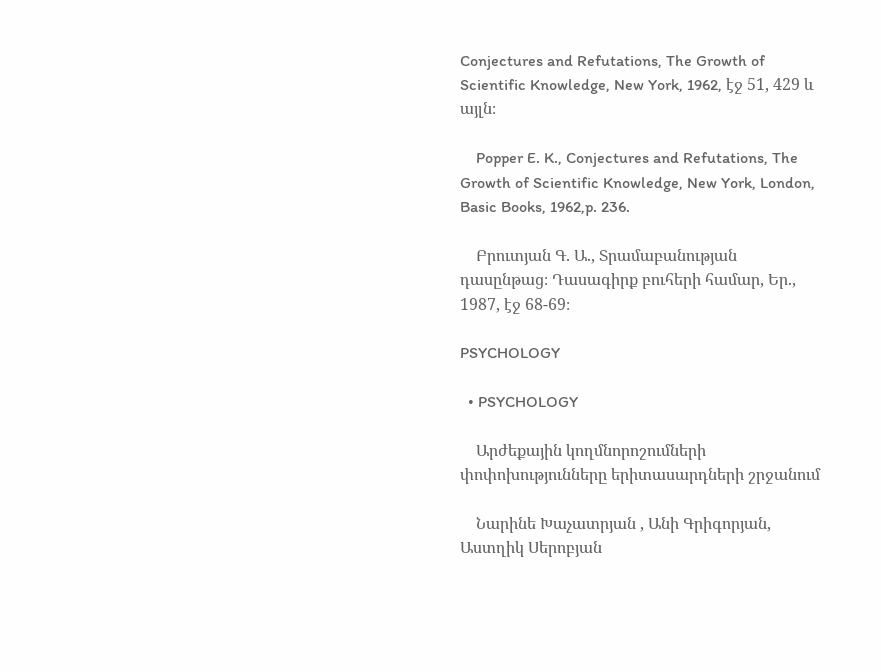Conjectures and Refutations, The Growth of Scientific Knowledge, New York, 1962, էջ 51, 429 և այլն։

    Popper E. K., Conjectures and Refutations, The Growth of Scientific Knowledge, New York, London, Basic Books, 1962,p. 236.

    Բրուտյան Գ. Ա., Տրամաբանության դասընթաց։ Դասագիրք բուհերի համար, Եր., 1987, էջ 68-69։

PSYCHOLOGY

  • PSYCHOLOGY

    Արժեքային կողմնորոշումների փոփոխությունները երիտասարդների շրջանում

    Նարինե Խաչատրյան , Անի Գրիգորյան, Աստղիկ Սերոբյան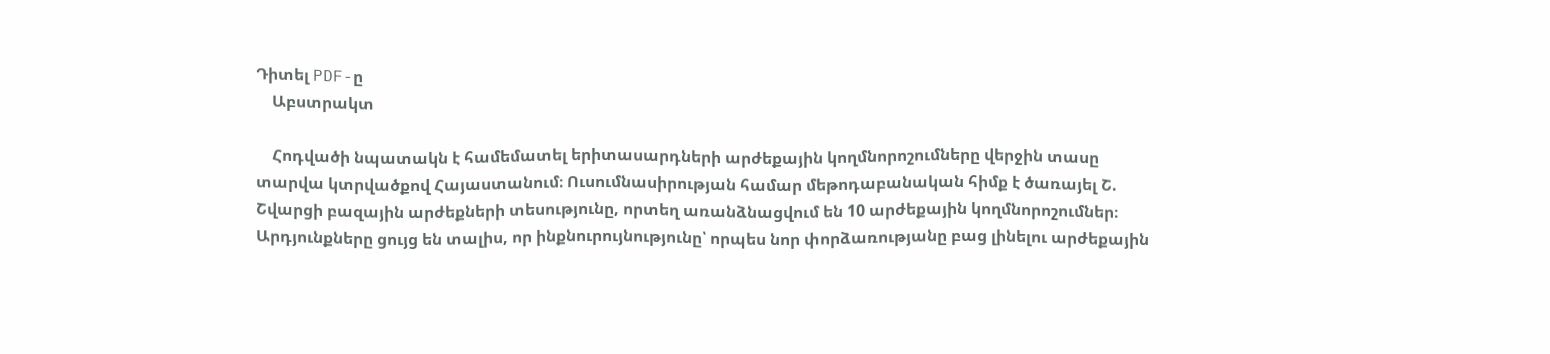Դիտել PDF-ը
    Աբստրակտ

    Հոդվածի նպատակն է համեմատել երիտասարդների արժեքային կողմնորոշումները վերջին տասը տարվա կտրվածքով Հայաստանում։ Ուսումնասիրության համար մեթոդաբանական հիմք է ծառայել Շ. Շվարցի բազային արժեքների տեսությունը, որտեղ առանձնացվում են 10 արժեքային կողմնորոշումներ։ Արդյունքները ցույց են տալիս, որ ինքնուրույնությունը՝ որպես նոր փորձառությանը բաց լինելու արժեքային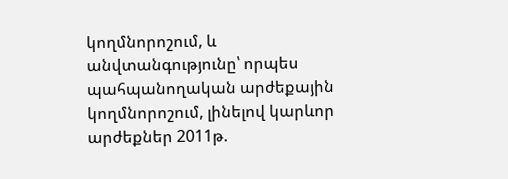կողմնորոշում, և անվտանգությունը՝ որպես պահպանողական արժեքային կողմնորոշում, լինելով կարևոր արժեքներ 2011թ.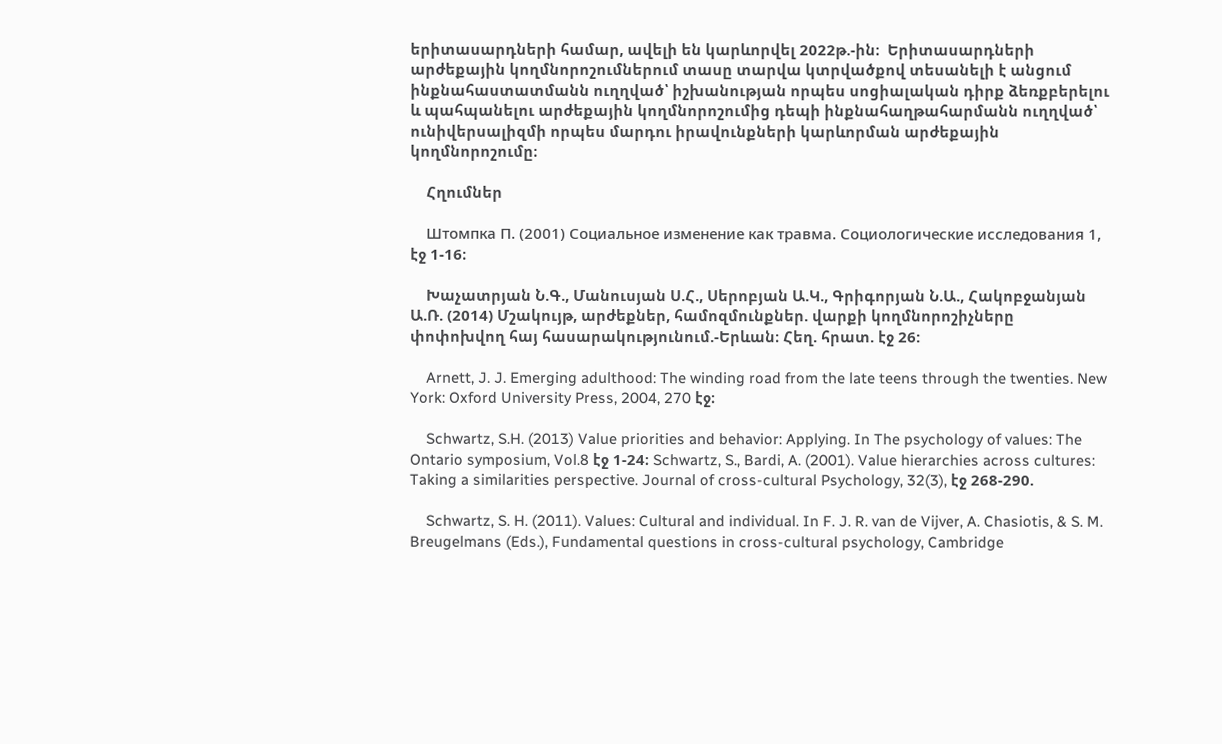երիտասարդների համար, ավելի են կարևորվել 2022թ.-ին։  Երիտասարդների արժեքային կողմնորոշումներում տասը տարվա կտրվածքով տեսանելի է անցում ինքնահաստատմանն ուղղված՝ իշխանության որպես սոցիալական դիրք ձեռքբերելու և պահպանելու արժեքային կողմնորոշումից դեպի ինքնահաղթահարմանն ուղղված՝ ունիվերսալիզմի որպես մարդու իրավունքների կարևորման արժեքային կողմնորոշումը։

    Հղումներ

    Штомпка П. (2001) Социальное изменение как травма. Социологические исследования 1, էջ 1-16։

    Խաչատրյան Ն.Գ., Մանուսյան Ս.Հ., Սերոբյան Ա.Կ., Գրիգորյան Ն.Ա., Հակոբջանյան Ա.Ռ. (2014) Մշակույթ, արժեքներ, համոզմունքներ. վարքի կողմնորոշիչները փոփոխվող հայ հասարակությունում.-Երևան։ Հեղ. հրատ. էջ 26:

    Arnett, J. J. Emerging adulthood: The winding road from the late teens through the twenties. New York: Oxford University Press, 2004, 270 էջ։

    Schwartz, S.H. (2013) Value priorities and behavior: Applying. In The psychology of values: The Ontario symposium, Vol.8 էջ 1-24։ Schwartz, S., Bardi, A. (2001). Value hierarchies across cultures: Taking a similarities perspective. Journal of cross-cultural Psychology, 32(3), էջ 268-290.

    Schwartz, S. H. (2011). Values: Cultural and individual. In F. J. R. van de Vijver, A. Chasiotis, & S. M. Breugelmans (Eds.), Fundamental questions in cross-cultural psychology, Cambridge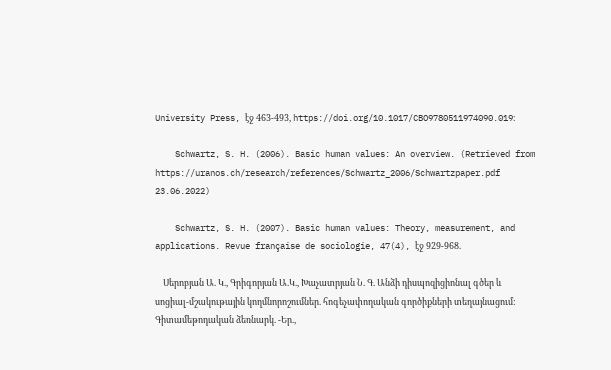University Press, էջ 463-493, https://doi.org/10.1017/CBO9780511974090.019։

    Schwartz, S. H. (2006). Basic human values: An overview. (Retrieved from https://uranos.ch/research/references/Schwartz_2006/Schwartzpaper.pdf 23.06.2022)

    Schwartz, S. H. (2007). Basic human values: Theory, measurement, and applications. Revue française de sociologie, 47(4), էջ 929-968.

    Սերոբյան Ա. Կ., Գրիգորյան Ա.Կ., Խաչատրյան Ն. Գ. Անձի դիսպոզիցիոնալ գծեր և սոցիալ-մշակութային կողմնորոշումներ. հոգեչափողական գործիքների տեղայնացում: Գիտամեթոդական ձեռնարկ. -Եր.,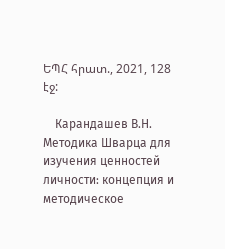ԵՊՀ հրատ., 2021, 128 էջ:

    Карандашев В.Н. Методика Шварца для изучения ценностей личности: концепция и методическое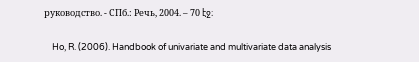руководство. - СПб.: Речь, 2004. – 70 էջ։

    Ho, R. (2006). Handbook of univariate and multivariate data analysis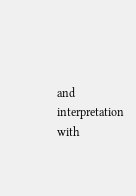and interpretation with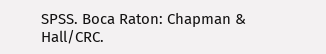SPSS. Boca Raton: Chapman & Hall/CRC.